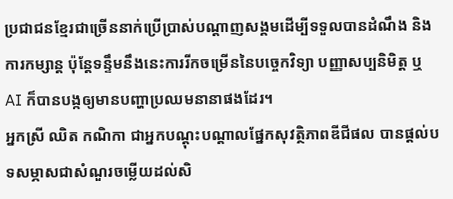ប្រជាជនខ្មែរជាច្រើននាក់ប្រើប្រាស់បណ្តាញសង្គមដើម្បីទទួលបានដំណឹង និងការកម្សាន្ត ប៉ុន្តែទន្ទឹមនឹងនេះការរីកចម្រើននៃបច្ចេកវិទ្យា បញ្ញាសប្បនិមិត្ត ឬ AI ក៏បានបង្កឲ្យមានបញ្ហាប្រឈមនានាផងដែរ។
អ្នកស្រី ឈិត កណិកា ជាអ្នកបណ្តុះបណ្តាលផ្នែកសុវត្ថិភាពឌីជីផល បានផ្តល់បទសម្ភាសជាសំណួរចម្លើយដល់សិ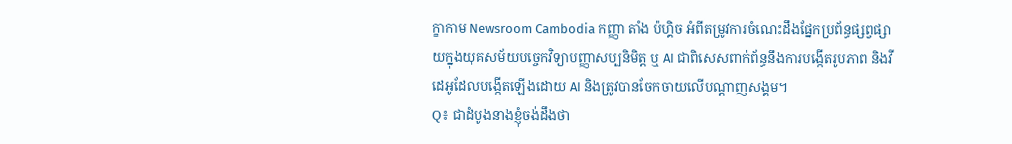ក្ខាកាម Newsroom Cambodia កញ្ញា តាំង ប៉ហ្គិច អំពីតម្រូវការចំណេះដឹងផ្នែកប្រព័ន្ធផ្សព្វផ្សាយក្នុងយុគសម័យបច្ចេកវិទ្យាបញ្ញាសប្បនិមិត្ត ឬ AI ជាពិសេសពាក់ព័ន្ធនឹងការបង្កើតរូបភាព និងវីដេអូដែលបង្កើតឡើងដោយ AI និងត្រូវបានចែកចាយលើបណ្តាញសង្គម។
Q៖ ជាដំបូងនាងខ្ញុំចង់ដឹងថា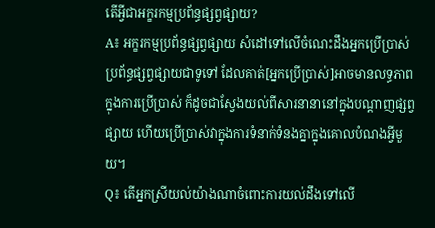តើអ្វីជាអក្ខរកម្មប្រព័ន្ធផ្សព្វផ្សាយ?
A៖ អក្ខរកម្មប្រព័ន្ធផ្សព្វផ្សាយ សំដៅទៅលើចំណេះដឹងអ្នកប្រើប្រាស់ប្រព័ន្ធផ្សព្វផ្សាយជាទូទៅ ដែលគាត់[អ្នកប្រើប្រាស់]អាចមានលទ្ធភាពក្នុងការប្រើប្រាស់ ក៏ដូចជាស្វែងយល់ពីសារនានានៅក្នុងបណ្តាញផ្សព្វផ្សាយ ហើយប្រើប្រាស់វាក្នុងការទំនាក់ទំនងគ្នាក្នុងគោលបំណងអ្វីមួយ។
Q៖ តើអ្នកស្រីយល់យ៉ាងណាចំពោះការយល់ដឹងទៅលើ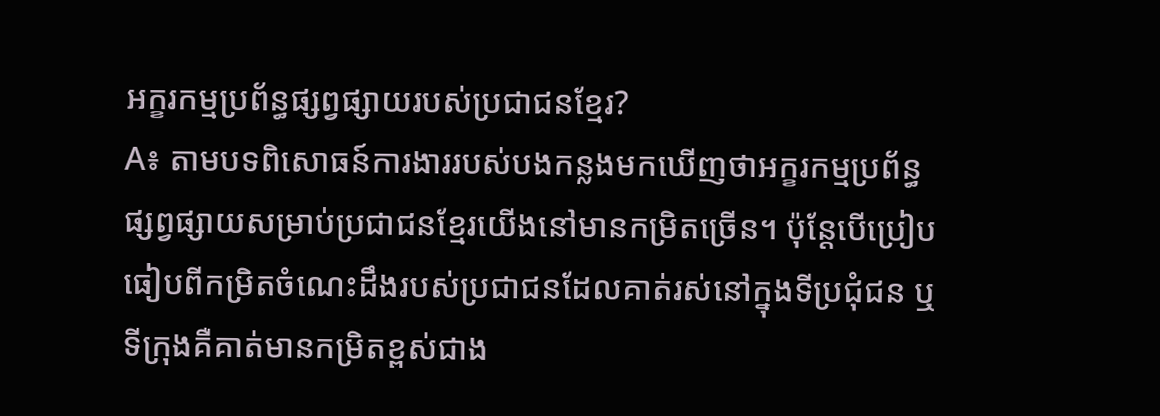អក្ខរកម្មប្រព័ន្ធផ្សព្វផ្សាយរបស់ប្រជាជនខ្មែរ?
A៖ តាមបទពិសោធន៍ការងាររបស់បងកន្លងមកឃើញថាអក្ខរកម្មប្រព័ន្ធផ្សព្វផ្សាយសម្រាប់ប្រជាជនខ្មែរយើងនៅមានកម្រិតច្រើន។ ប៉ុន្តែបើប្រៀបធៀបពីកម្រិតចំណេះដឹងរបស់ប្រជាជនដែលគាត់រស់នៅក្នុងទីប្រជុំជន ឬទីក្រុងគឺគាត់មានកម្រិតខ្ពស់ជាង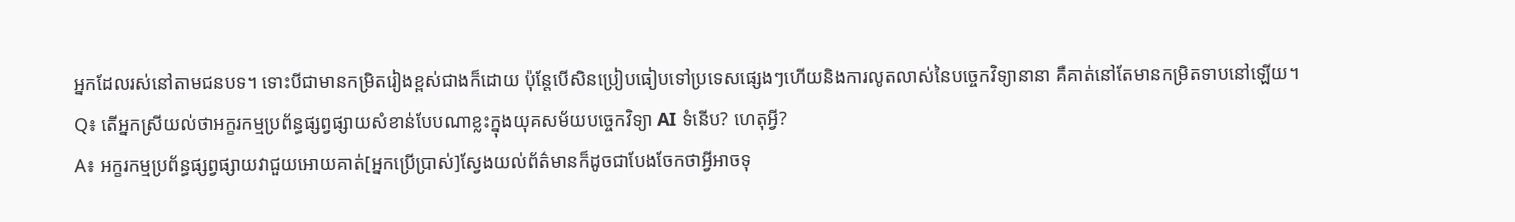អ្នកដែលរស់នៅតាមជនបទ។ ទោះបីជាមានកម្រិតរៀងខ្ពស់ជាងក៏ដោយ ប៉ុន្តែបើសិនប្រៀបធៀបទៅប្រទេសផ្សេងៗហើយនិងការលូតលាស់នៃបច្ចេកវិទ្យានានា គឺគាត់នៅតែមានកម្រិតទាបនៅឡើយ។
Q៖ តើអ្នកស្រីយល់ថាអក្ខរកម្មប្រព័ន្ធផ្សព្វផ្សាយសំខាន់បែបណាខ្លះក្នុងយុគសម័យបច្ចេកវិទ្យា AI ទំនើប? ហេតុអ្វី?
A៖ អក្ខរកម្មប្រព័ន្ធផ្សព្វផ្សាយវាជួយអោយគាត់[អ្នកប្រើប្រាស់]ស្វែងយល់ព័ត៌មានក៏ដូចជាបែងចែកថាអ្វីអាចទុ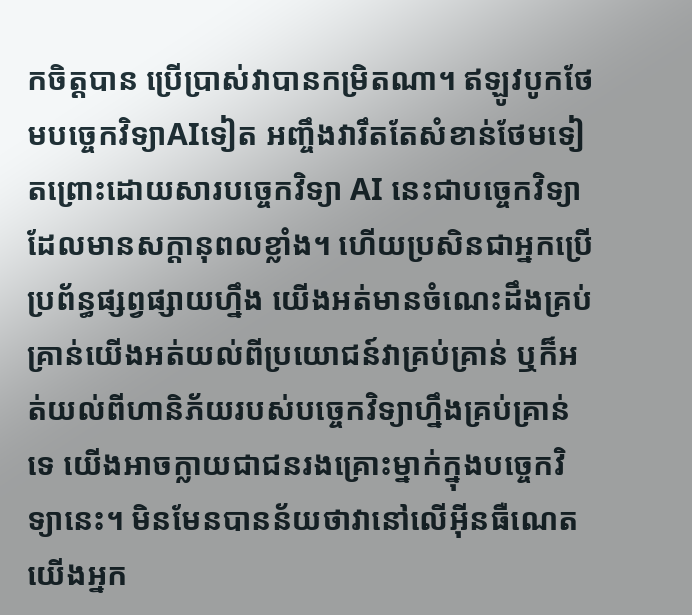កចិត្តបាន ប្រើប្រាស់វាបានកម្រិតណា។ ឥឡូវបូកថែមបច្ចេកវិទ្យាAIទៀត អញ្ចឹងវារឹតតែសំខាន់ថែមទៀតព្រោះដោយសារបច្ចេកវិទ្យា AI នេះជាបច្ចេកវិទ្យាដែលមានសក្តានុពលខ្លាំង។ ហើយប្រសិនជាអ្នកប្រើប្រព័ន្ធផ្សព្វផ្សាយហ្នឹង យើងអត់មានចំណេះដឹងគ្រប់គ្រាន់យើងអត់យល់ពីប្រយោជន៍វាគ្រប់គ្រាន់ ឬក៏អត់យល់ពីហានិភ័យរបស់បច្ចេកវិទ្យាហ្នឹងគ្រប់គ្រាន់ទេ យើងអាចក្លាយជាជនរងគ្រោះម្នាក់ក្នុងបច្ចេកវិទ្យានេះ។ មិនមែនបានន័យថាវានៅលើអ៊ីនធឺណេត យើងអ្នក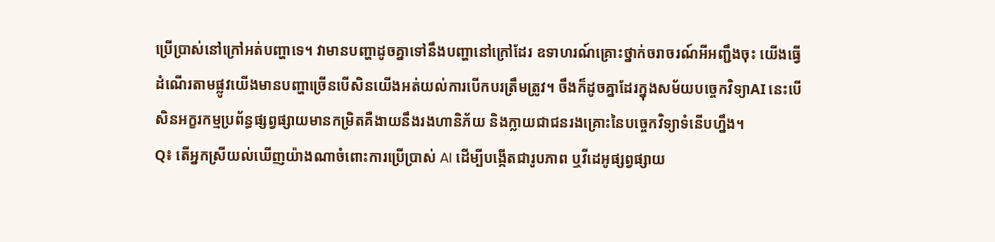ប្រើប្រាស់នៅក្រៅអត់បញ្ហាទេ។ វាមានបញ្ហាដូចគ្នាទៅនឹងបញ្ហានៅក្រៅដែរ ឧទាហរណ៍គ្រោះថ្នាក់ចរាចរណ៍អីអញ្ជឹងចុះ យើងធ្វើដំណើរតាមផ្លូវយើងមានបញ្ហាច្រើនបើសិនយើងអត់យល់ការបើកបរត្រឹមត្រូវ។ ចឹងក៏ដូចគ្នាដែរក្នុងសម័យបច្ចេកវិទ្យាAI នេះបើសិនអក្ខរកម្មប្រព័ន្ធផ្សព្វផ្សាយមានកម្រិតគឺងាយនឹងរងហានិភ័យ និងក្លាយជាជនរងគ្រោះនៃបច្ចេកវិទ្យាទំនើបហ្នឹង។
Q៖ តើអ្នកស្រីយល់ឃើញយ៉ាងណាចំពោះការប្រើប្រាស់ AI ដើម្បីបង្កើតជារូបភាព ឬវីដេអូផ្សព្វផ្សាយ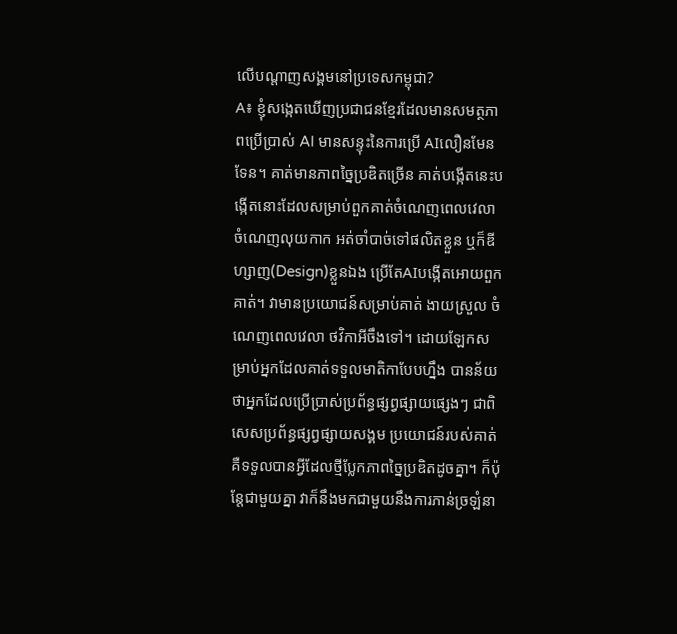លើបណ្តាញសង្គមនៅប្រទេសកម្ពុជា?
A៖ ខ្ញុំសង្កេតឃើញប្រជាជនខ្មែរដែលមានសមត្ថភាពប្រើប្រាស់ AI មានសន្ទុះនៃការប្រើ AIលឿនមែនទែន។ គាត់មានភាពច្នៃប្រឌិតច្រើន គាត់បង្កើតនេះបង្កើតនោះដែលសម្រាប់ពួកគាត់ចំណេញពេលវេលា ចំណេញលុយកាក អត់ចាំបាច់ទៅផលិតខ្លួន ឬក៏ឌីហ្សាញ(Design)ខ្លួនឯង ប្រើតែAIបង្កើតអោយពួកគាត់។ វាមានប្រយោជន៍សម្រាប់គាត់ ងាយស្រួល ចំណេញពេលវេលា ថវិកាអីចឹងទៅ។ ដោយឡែកសម្រាប់អ្នកដែលគាត់ទទួលមាតិកាបែបហ្នឹង បានន័យថាអ្នកដែលប្រើប្រាស់ប្រព័ន្ធផ្សព្វផ្សាយផ្សេងៗ ជាពិសេសប្រព័ន្ធផ្សព្វផ្សាយសង្គម ប្រយោជន៍របស់គាត់គឺទទួលបានអ្វីដែលថ្មីប្លែកភាពច្នៃប្រឌិតដូចគ្នា។ ក៏ប៉ុន្តែជាមួយគ្នា វាក៏នឹងមកជាមួយនឹងការភាន់ច្រឡំនា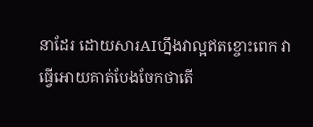នាដែរ ដោយសារAIហ្នឹងវាល្អឥតខ្ចោះពេក វាធ្វើអោយគាត់បែងចែកថាតើ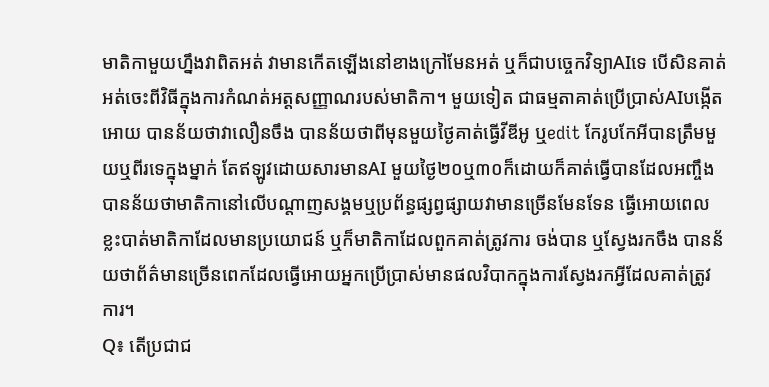មាតិកាមួយហ្នឹងវាពិតអត់ វាមានកើតឡើងនៅខាងក្រៅមែនអត់ ឬក៏ជាបច្ចេកវិទ្យាAIទេ បើសិនគាត់អត់ចេះពីវិធីក្នុងការកំណត់អត្តសញ្ញាណរបស់មាតិកា។ មួយទៀត ជាធម្មតាគាត់ប្រើប្រាស់AIបង្កើតអោយ បានន័យថាវាលឿនចឹង បានន័យថាពីមុនមួយថ្ងៃគាត់ធ្វើវីឌីអូ ឬedit កែរូបកែអីបានត្រឹមមួយឬពីរទេក្នុងម្នាក់ តែឥឡូវដោយសារមានAI មួយថ្ងៃ២០ឬ៣០ក៏ដោយក៏គាត់ធ្វើបានដែលអញ្ចឹងបានន័យថាមាតិកានៅលើបណ្តាញសង្គមឬប្រព័ន្ធផ្សព្វផ្សាយវាមានច្រើនមែនទែន ធ្វើអោយពេលខ្លះបាត់មាតិកាដែលមានប្រយោជន៍ ឬក៏មាតិកាដែលពួកគាត់ត្រូវការ ចង់បាន ឬស្វែងរកចឹង បានន័យថាព័ត៌មានច្រើនពេកដែលធ្វើអោយអ្នកប្រើប្រាស់មានផលវិបាកក្នុងការស្វែងរកអ្វីដែលគាត់ត្រូវការ។
Q៖ តើប្រជាជ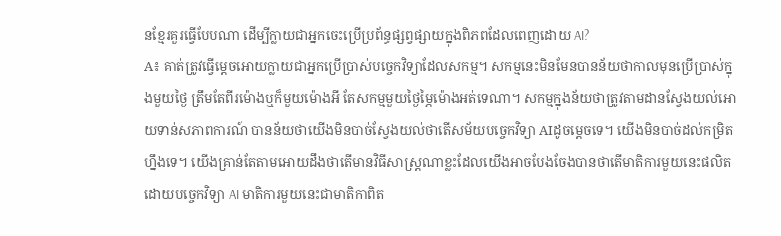នខ្មែរគួរធ្វើបែបណា ដើម្បីក្លាយជាអ្នកចេះប្រើប្រព័ន្ធផ្សព្វផ្សាយក្នុងពិភពដែលពេញដោយ AI?
A៖ គាត់ត្រូវធ្វើម្តេចអោយក្លាយជាអ្នកប្រើប្រាស់បច្ចេកវិទ្យាដែលសកម្ម។ សកម្មនេះមិនមែនបានន័យថាកាលមុនប្រើប្រាស់ក្នុងមួយថ្ងៃ ត្រឹមតែពីរម៉ោងឬក៏មួយម៉ោងអី តែសកម្មមួយថ្ងៃម្ភៃម៉ោងអត់ទេណា។ សកម្មក្នុងន័យថាត្រូវតាមដានស្វែងយល់អោយទាន់សភាពការណ៍ បានន័យថាយើងមិនបាច់ស្វែងយល់ថាតើសម័យបច្ចេកវិទ្យា AIដូចម្តេចទេ។ យើងមិនបាច់ដល់កម្រិតហ្នឹងទេ។ យើងគ្រាន់តែតាមអោយដឹងថាតើមានវិធីសាស្រ្តណាខ្លះដែលយើងអាចបែងចែងបានថាតើមាតិការមួយនេះផលិតដោយបច្ចេកវិទ្យា AI មាតិការមួយនេះជាមាតិកាពិត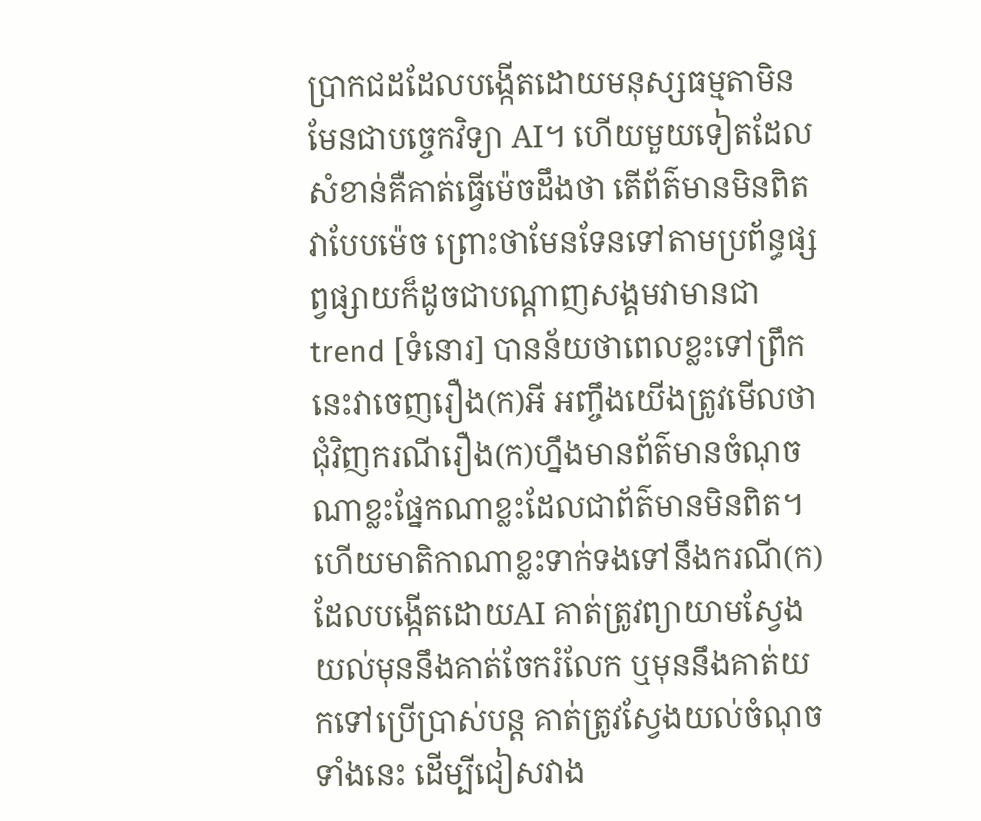ប្រាកជដដែលបង្កើតដោយមនុស្សធម្មតាមិនមែនជាបច្ចេកវិទ្យា AI។ ហើយមួយទៀតដែលសំខាន់គឺគាត់ធ្វើម៉េចដឹងថា តើព័ត៌មានមិនពិតវាបែបម៉េច ព្រោះថាមែនទែនទៅតាមប្រព័ន្ធផ្សព្វផ្សាយក៏ដូចជាបណ្តាញសង្គមវាមានជាtrend [ទំនោរ] បានន័យថាពេលខ្លះទៅព្រឹកនេះវាចេញរឿង(ក)អី អញ្ចឹងយើងត្រូវមើលថាជុំវិញករណីរឿង(ក)ហ្នឹងមានព័ត៌មានចំណុចណាខ្លះផ្នែកណាខ្លះដែលជាព័ត៌មានមិនពិត។ ហើយមាតិកាណាខ្លះទាក់ទងទៅនឹងករណី(ក)ដែលបង្កើតដោយAI គាត់ត្រូវព្យាយាមស្វែងយល់មុននឹងគាត់ចែករំលែក ឬមុននឹងគាត់យកទៅប្រើប្រាស់បន្ត គាត់ត្រូវស្វែងយល់ចំណុចទាំងនេះ ដើម្បីជៀសវាង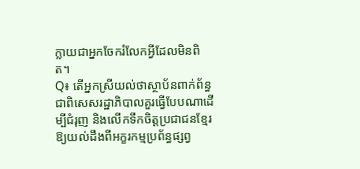ក្លាយជាអ្នកចែករំលែកអ្វីដែលមិនពិត។
Q៖ តើអ្នកស្រីយល់ថាស្ថាប័នពាក់ព័ន្ធជាពិសេសរដ្ឋាភិបាលគួរធ្វើបែបណាដើម្បីជំរុញ និងលើកទឹកចិត្តប្រជាជនខ្មែរឱ្យយល់ដឹងពីអក្ខរកម្មប្រព័ន្ធផ្សព្វ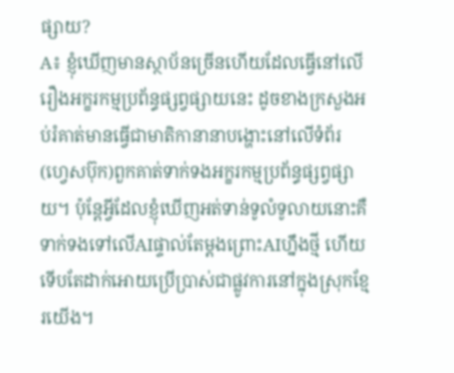ផ្សាយ?
A៖ ខ្ញុំឃើញមានស្ថាប័នច្រើនហើយដែលធ្វើនៅលើរឿងអក្ខរកម្មប្រព័ន្ធផ្សព្វផ្សាយនេះ ដូចខាងក្រសួងអប់រំគាត់មានធ្វើជាមាតិកានានាបង្ហោះនៅលើទំព័រ(ហ្វេសប៊ុក)ពួកគាត់ទាក់ទងអក្ខរកម្មប្រព័ន្ធផ្សព្វផ្សាយ។ ប៉ុន្តែអ្វីដែលខ្ញុំឃើញអត់ទាន់ទូលំទូលាយនោះគឺទាក់ទងទៅលើAIផ្ទាល់តែម្តងព្រោះAIហ្នឹងថ្មី ហើយទើបតែដាក់អោយប្រើប្រាស់ជាផ្លូវការនៅក្នុងស្រុកខ្មែរយើង។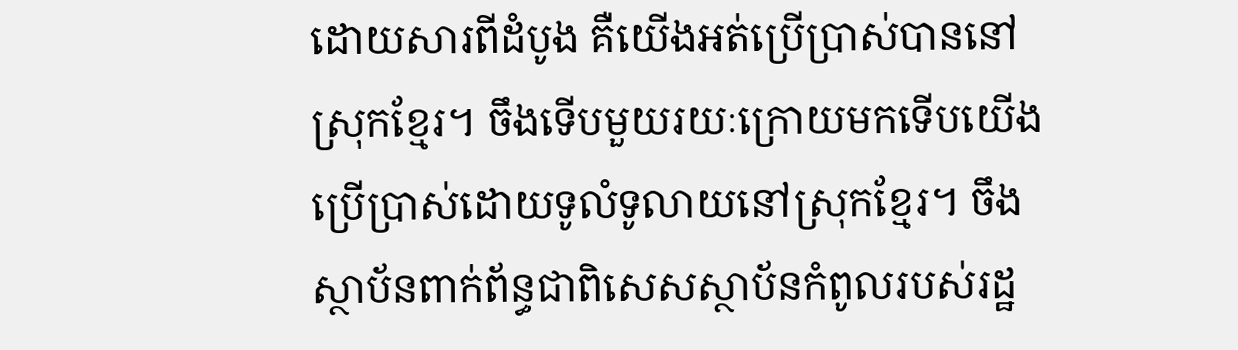ដោយសារពីដំបូង គឺយើងអត់ប្រើប្រាស់បាននៅស្រុកខ្មែរ។ ចឹងទើបមួយរយៈក្រោយមកទើបយើងប្រើប្រាស់ដោយទូលំទូលាយនៅស្រុកខ្មែរ។ ចឹងស្ថាប័នពាក់ព័ន្ធជាពិសេសស្ថាប័នកំពូលរបស់រដ្ឋ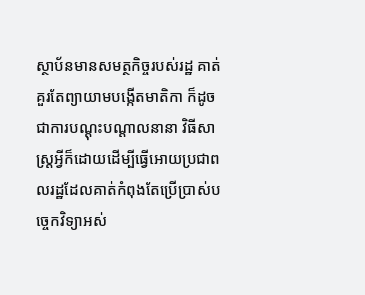ស្ថាប័នមានសមត្ថកិច្ចរបស់រដ្ឋ គាត់គួរតែព្យាយាមបង្កើតមាតិកា ក៏ដូចជាការបណ្តុះបណ្តាលនានា វិធីសាស្ត្រអ្វីក៏ដោយដើម្បីធ្វើអោយប្រជាពលរដ្ឋដែលគាត់កំពុងតែប្រើប្រាស់បច្ចេកវិទ្យាអស់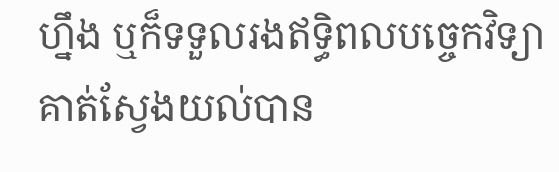ហ្នឹង ឬក៏ទទួលរងឥទ្ធិពលបច្ចេកវិទ្យា គាត់ស្វែងយល់បាន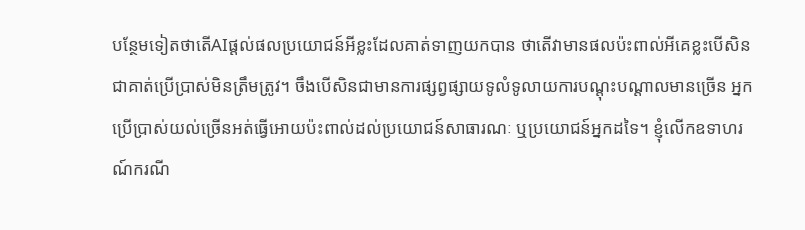បន្ថែមទៀតថាតើAIផ្តល់ផលប្រយោជន៍អីខ្លះដែលគាត់ទាញយកបាន ថាតើវាមានផលប៉ះពាល់អីគេខ្លះបើសិនជាគាត់ប្រើប្រាស់មិនត្រឹមត្រូវ។ ចឹងបើសិនជាមានការផ្សព្វផ្សាយទូលំទូលាយការបណ្តុះបណ្តាលមានច្រើន អ្នកប្រើប្រាស់យល់ច្រើនអត់ធ្វើអោយប៉ះពាល់ដល់ប្រយោជន៍សាធារណៈ ឬប្រយោជន៍អ្នកដទៃ។ ខ្ញុំលើកឧទាហរណ៍ករណី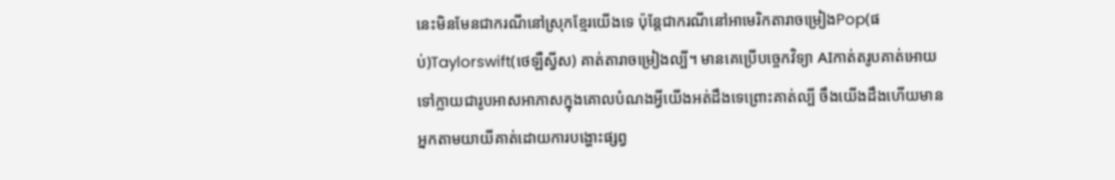នេះមិនមែនជាករណីនៅស្រុកខ្មែរយើងទេ ប៉ុន្តែជាករណីនៅអាមេរិកតារាចម្រៀងPop(ផប់)Taylorswift(ថេឡឺស្វីស) គាត់តារាចម្រៀងល្បី។ មានគេប្រើបច្ចេកវិទ្យា AIកាត់តរូបគាត់អោយទៅក្លាយជារូបអាសអាភាសក្នុងគោលបំណងអ្វីយើងអត់ដឹងទេព្រោះគាត់ល្បី ចឹងយើងដឹងហើយមានអ្នកតាមយាយីគាត់ដោយការបង្ហោះផ្សព្វ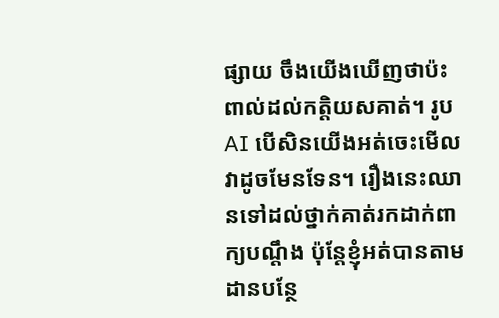ផ្សាយ ចឹងយើងឃើញថាប៉ះពាល់ដល់កត្តិយសគាត់។ រូបAI បើសិនយើងអត់ចេះមើលវាដូចមែនទែន។ រឿងនេះឈានទៅដល់ថ្នាក់គាត់រកដាក់ពាក្យបណ្តឹង ប៉ុន្តែខ្ញុំអត់បានតាមដានបន្ថែ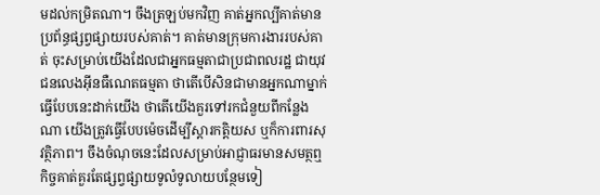មដល់កម្រិតណា។ ចឹងត្រឡប់មកវិញ គាត់អ្នកល្បីគាត់មានប្រព័ន្ធផ្សព្វផ្សាយរបស់គាត់។ គាត់មានក្រុមការងាររបស់គាត់ ចុះសម្រាប់យើងដែលជាអ្នកធម្មតាជាប្រជាពលរដ្ឋ ជាយុវជនលេងអ៊ីនធឺណេតធម្មតា ថាតើបើសិនជាមានអ្នកណាម្នាក់ធ្វើបែបនេះដាក់យើង ថាតើយើងគួរទៅរកជំនួយពីកន្លែងណា យើងត្រូវធ្វើបែបម៉េចដើម្បីស្តារកត្តិយស ឬក៏ការពារសុវត្ថិភាព។ ចឹងចំណុចនេះដែលសម្រាប់អាជ្ញាធរមានសមត្ថឮកិច្ចគាត់គួរតែផ្សព្វផ្សាយទូលំទូលាយបន្ថែមទៀ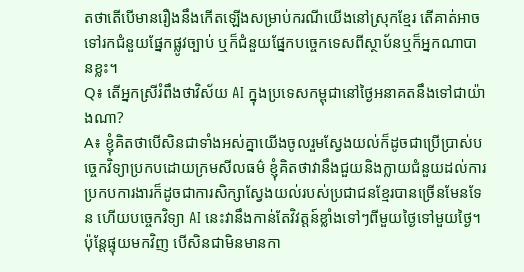តថាតើបើមានរឿងនឹងកើតឡើងសម្រាប់ករណីយើងនៅស្រុកខ្មែរ តើគាត់អាចទៅរកជំនួយផ្នែកផ្លូវច្បាប់ ឬក៏ជំនួយផ្នែកបច្ចេកទេសពីស្ថាប័នឬក៏អ្នកណាបានខ្លះ។
Q៖ តើអ្នកស្រីរំពឹងថាវិស័យ AI ក្នុងប្រទេសកម្ពុជានៅថ្ងៃអនាគតនឹងទៅជាយ៉ាងណា?
A៖ ខ្ញុំគិតថាបើសិនជាទាំងអស់គ្នាយើងចូលរួមស្វែងយល់ក៏ដូចជាប្រើប្រាស់បច្ចេកវិទ្យាប្រកបដោយក្រមសីលធម៌ ខ្ញុំគិតថាវានឹងជួយនិងក្លាយជំនួយដល់ការប្រកបការងារក៏ដូចជាការសិក្សាស្វែងយល់របស់ប្រជាជនខ្មែរបានច្រើនមែនទែន ហើយបច្ចេកវិទ្យា AI នេះវានឹងកាន់តែវិវត្តន៍ខ្លាំងទៅៗពីមួយថ្ងៃទៅមួយថ្ងៃ។ ប៉ុន្តែផ្ទុយមកវិញ បើសិនជាមិនមានកា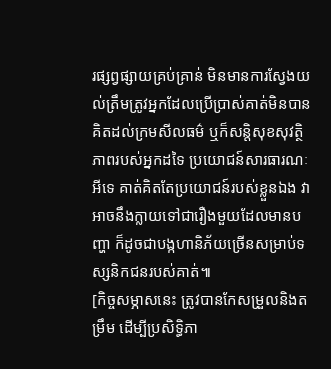រផ្សព្វផ្សាយគ្រប់គ្រាន់ មិនមានការស្វែងយល់ត្រឹមត្រូវអ្នកដែលប្រើប្រាស់គាត់មិនបានគិតដល់ក្រមសីលធម៌ ឬក៏សន្តិសុខសុវត្ថិភាពរបស់អ្នកដទៃ ប្រយោជន៍សារធារណៈអីទេ គាត់គិតតែប្រយោជន៍របស់ខ្លួនឯង វាអាចនឹងក្លាយទៅជារឿងមួយដែលមានបញ្ហា ក៏ដូចជាបង្កហានិភ័យច្រើនសម្រាប់ទស្សនិកជនរបស់គាត់៕
[កិច្ចសម្ភាសនេះ ត្រូវបានកែសម្រួលនិងតម្រឹម ដើម្បីប្រសិទ្ធិភា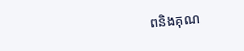ពនិងគុណ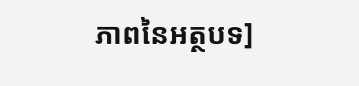ភាពនៃអត្ថបទ]